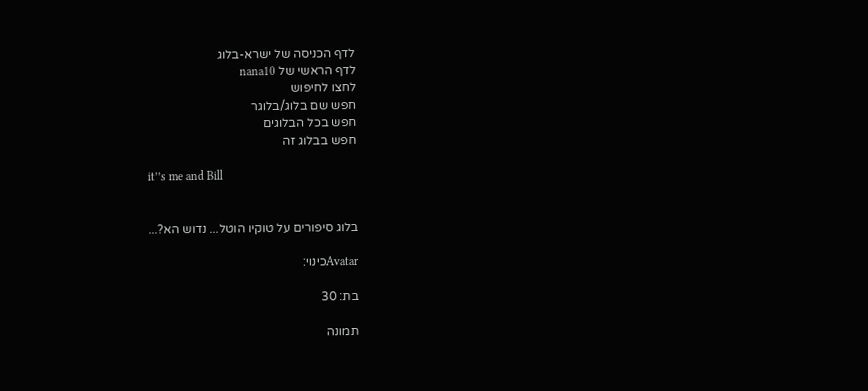לדף הכניסה של ישרא-בלוג
לדף הראשי של nana10
לחצו לחיפוש
חפש שם בלוג/בלוגר
חפש בכל הבלוגים
חפש בבלוג זה

it’’s me and Bill


בלוג סיפורים על טוקיו הוטל... נדוש הא?...

Avatarכינוי:

בת: 30

תמונה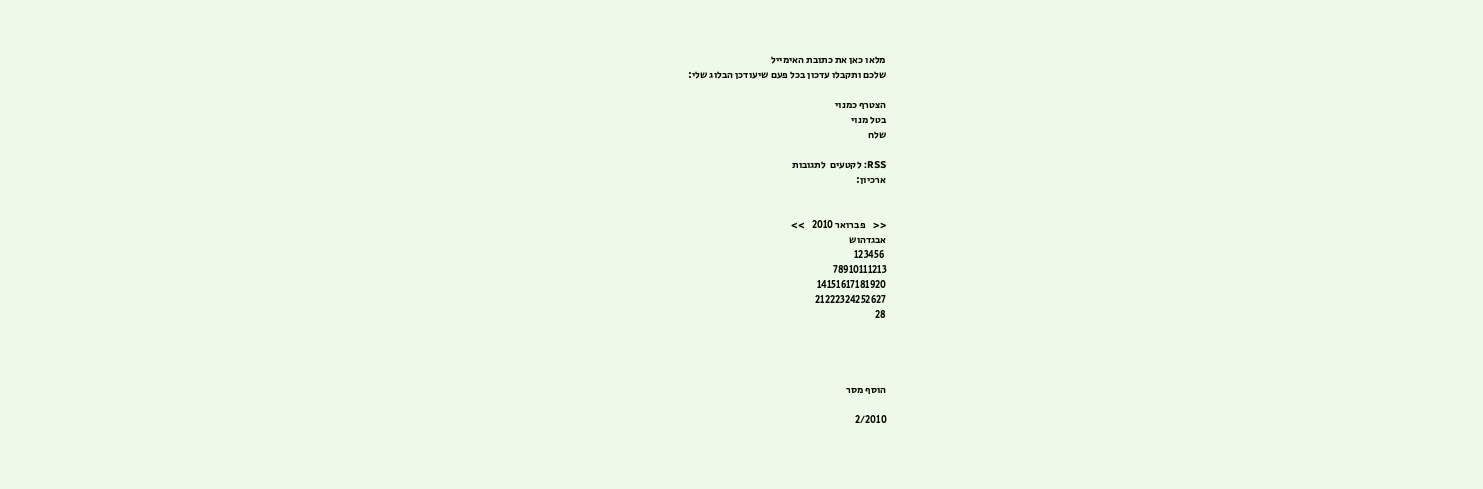מלאו כאן את כתובת האימייל
שלכם ותקבלו עדכון בכל פעם שיעודכן הבלוג שלי:

הצטרף כמנוי
בטל מנוי
שלח

RSS: לקטעים  לתגובות
ארכיון:


<<    פברואר 2010    >>
אבגדהוש
 123456
78910111213
14151617181920
21222324252627
28




הוסף מסר

2/2010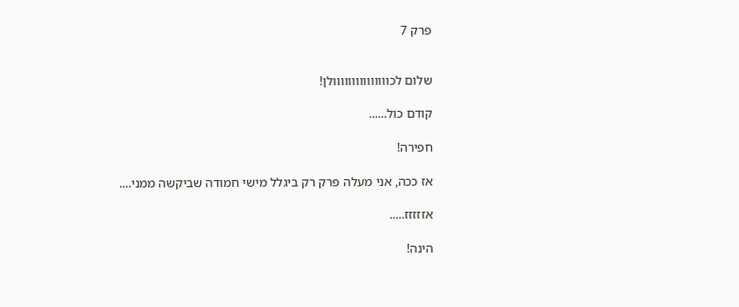פרק 7


שלום לכווווווווווווווולן!

קודם כול......

חפירה!

אז ככה, אני מעלה פרק רק ביגלל מישי חמודה שביקשה ממני....

אזזזזז.....

הינה!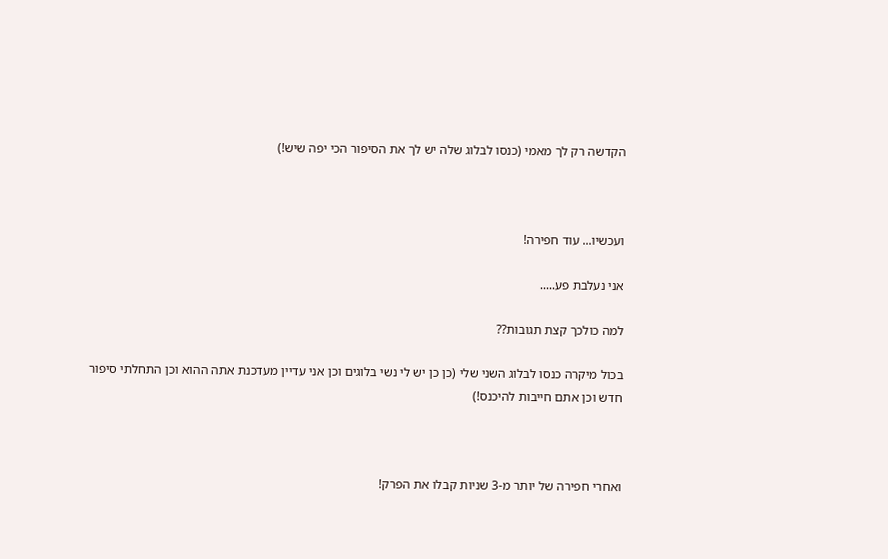הקדשה רק לך מאמי (כנסו לבלוג שלה יש לך את הסיפור הכי יפה שיש!)



ועכשיו... עוד חפירה!

אני נעלבת פע.....

למה כולכך קצת תגובות??

בכול מיקרה כנסו לבלוג השני שלי (כן כן יש לי נשי בלוגים וכן אני עדיין מעדכנת אתה ההוא וכן התחלתי סיפור חדש וכן אתם חייבות להיכנס!)



ואחרי חפירה של יותר מ-3 שניות קבלו את הפרק!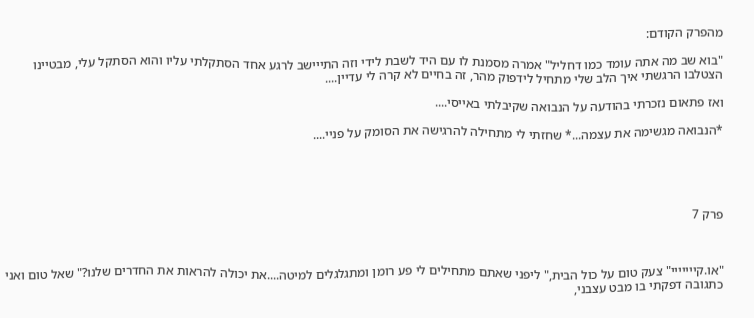מהפרק הקודם:

"בוא שב מה אתה עומד כמו דחליל" אמרה מסמנת לו עם היד לשבת לידי וזה התייישב לרגע אחד הסתקלתי עליו והוא הסתקל עלי, מבטיינו הצטלבו הרגשתי איך הלב שלי מתחיל לידפוק מהר, זה בחיים לא קרה לי עדיין....

ואז פתאום נזכרתי בהודעה על הנבואה שקיבלתי באייסי....

*הנבואה מגשימה את עצמה...* שחזתי לי מתחילה להרגישה את הסומק על פניי....





פרק 7



"או.קייייייי" צעק טום על כול הבית," ליפני שאתם מתחילים לי פע רומן ומתגלגלים למיטה....את יכולה להראות את החדרים שלנו?" שאל טום ואני כתגובה דפקתי בו מבט עצבני,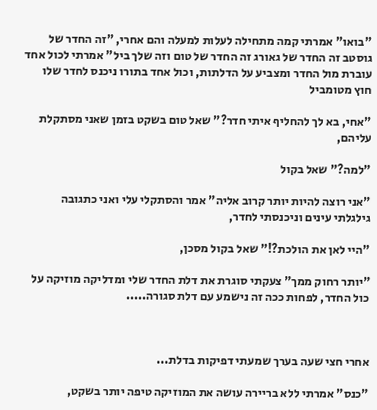"בואו" אמרתי קמה מתחילה לעלות למעלה והם אחרי, "זה החדר של גוסטב זה החדר של גאורג זה החדר של טום וזה שלך ביל" אמרתי לכול אחד עוברת מול החדר ומצביע על הדלתות, וכול אחד בתורו ניכנס לחדר שלו חוץ מטומביל

"אחי, בא לך להחליף איתי חדר?" שאל טום בשקט בזמן שאני מסתקלת עליהם,

"למה?" שאל בקול

"אני רוצה להיות יותר קרוב אליה" אמר והסתקלי עלי ואני כתגובה גילגלתי עינים וניכנסתי לחדר,

"היי לאן את הולכת?!" שאל בקול מסכן,

"יותר רחוק ממך" צעקתי סוגרת את דלת החדר שלי ומדליקה מוזיקה על כול החדר, לפחות ככה זה נישמע עם דלת סגורה.....



אחרי חצי שעה בערך שמעתי דפיקות בדלת...

"כנס" אמרתי ללא בריירה עושה את המוזיקה טיפה יותר בשקט,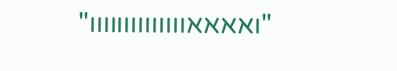"ואאאאוווווווווווווו"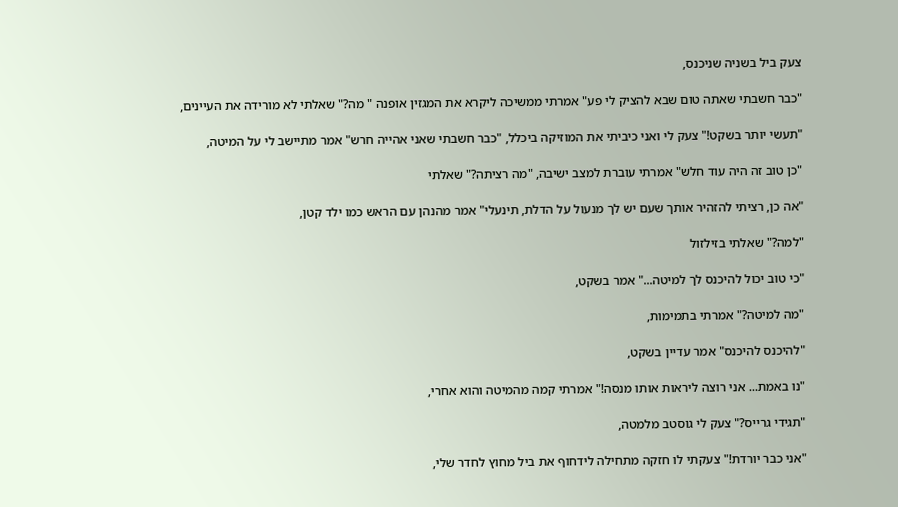צעק ביל בשניה שניכנס,

"כבר חשבתי שאתה טום שבא להציק לי פע" אמרתי ממשיכה ליקרא את המגזין אופנה " מה?" שאלתי לא מורידה את העיינים,

"תעשי יותר בשקט!" צעק לי ואני כיביתי את המוזיקה ביכלל, "כבר חשבתי שאני אהייה חרש" אמר מתיישב לי על המיטה,

"כן טוב זה היה עוד חלש" אמרתי עוברת למצב ישיבה, "מה רציתה?" שאלתי

"אה כן, רציתי להזהיר אותך שעם יש לך מנעול על הדלת, תינעלי" אמר מהנהן עם הראש כמו ילד קטן,

"למה?" שאלתי בזילזול

"כי טוב יכול להיכנס לך למיטה..." אמר בשקט,

"מה למיטה?" אמרתי בתמימות,

"להיכנס להיכנס" אמר עדיין בשקט,

"נו באמת... אני רוצה ליראות אותו מנסה!" אמרתי קמה מהמיטה והוא אחרי,

"תגידי גרייס?" צעק לי גוסטב מלמטה,

"אני כבר יורדת!" צעקתי לו חזקה מתחילה לידחוף את ביל מחוץ לחדר שלי,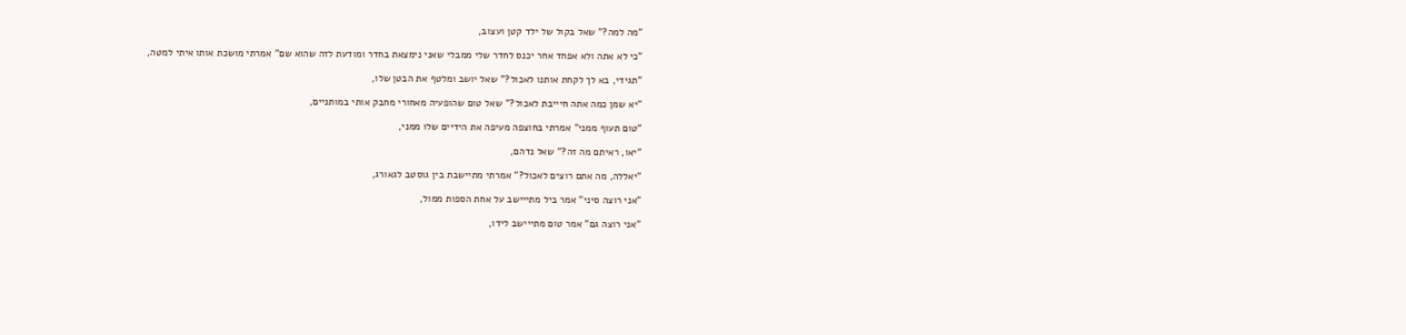"מה למה?" שאל בקול של ילד קטן ועצוב,

"כי לא אתה ולא אפחד אחר יכנס לחדר שלי ממבלי שאני נימצאת בחדר ומודעת לזה שהוא שם" אמרתי מושכת אותו איתי למטה,

"תגידי, בא לך לקחת אותנו לאכול?" שאל יושב ומלטף את הבטן שלו,

"יא שמן כמה אתה חיייבת לאכול?" שאל טום שהופעיה מאחורי מחבק אותי במותניים,

"טום תעוף ממני" אמרתי בחוצפה מעיפה את הידיים שלו ממני,

"יאו, ראיתם מה זה?" שאל נדהם,

"יאללה, מה אתם רוצים לאכול?" אמרתי מתיישבת בין גוסטב לגאורג,

"אני רוצה סיני" אמר ביל מתייישב על אחת הספות ממול,

"אני רוצה גם" אמר טום מתייישב לידו,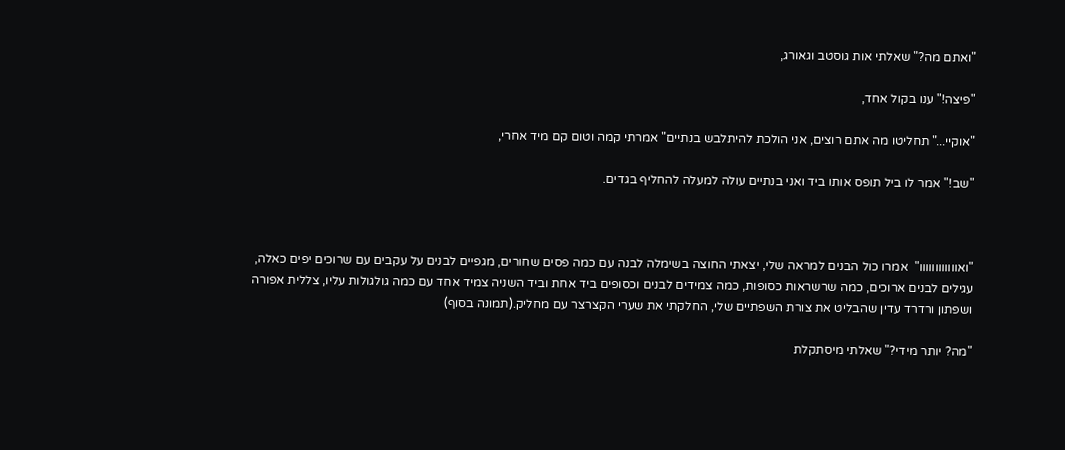"ואתם מה?" שאלתי אות גוסטב וגאורג,

"פיצה!" ענו בקול אחד,

"אוקיי..." תחליטו מה אתם רוצים, אני הולכת להיתלבש בנתיים" אמרתי קמה וטום קם מיד אחרי,

"שב!" אמר לו ביל תופס אותו ביד ואני בנתיים עולה למעלה להחליף בגדים.



"ואוווווווווווו"  אמרו כול הבנים למראה שלי, יצאתי החוצה בשימלה לבנה עם כמה פסים שחורים, מגפיים לבנים על עקבים עם שרוכים יפים כאלה, עגילים לבנים ארוכים, כמה שרשראות כסופות, כמה צמידים לבנים וכסופים ביד אחת וביד השניה צמיד אחד עם כמה גולגולות עליו, צללית אפורה ושפתון ורדרד עדין שהבליט את צורת השפתיים שלי, החלקתי את שערי הקצרצר עם מחליק.(תמונה בסוף)

"מה? יותר מידי?" שאלתי מיסתקלת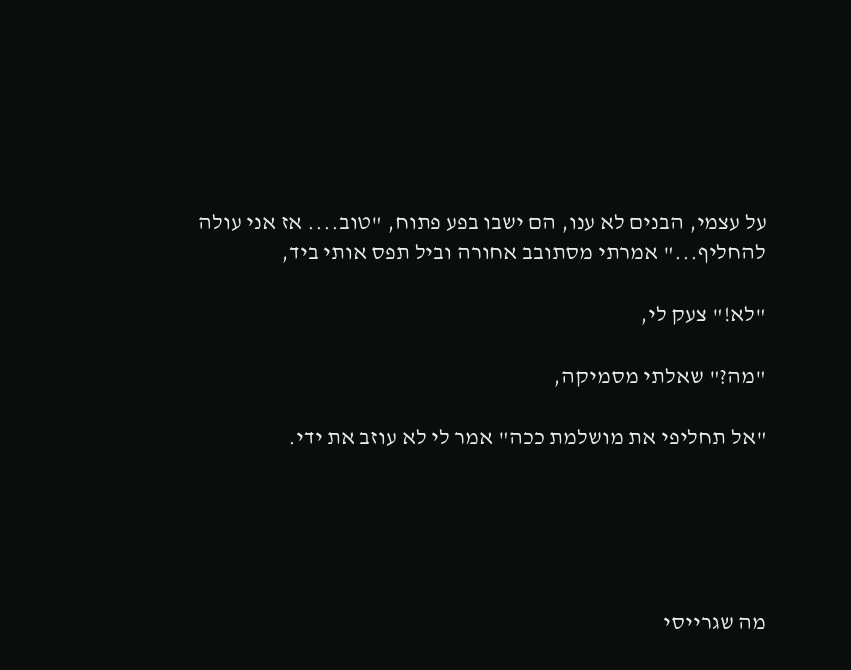על עצמי, הבנים לא ענו, הם ישבו בפע פתוח, "טוב.... אז אני עולה להחליף..." אמרתי מסתובב אחורה וביל תפס אותי ביד,

"לא!" צעק לי,

"מה?" שאלתי מסמיקה,

"אל תחליפי את מושלמת ככה" אמר לי לא עוזב את ידי.





מה שגרייסי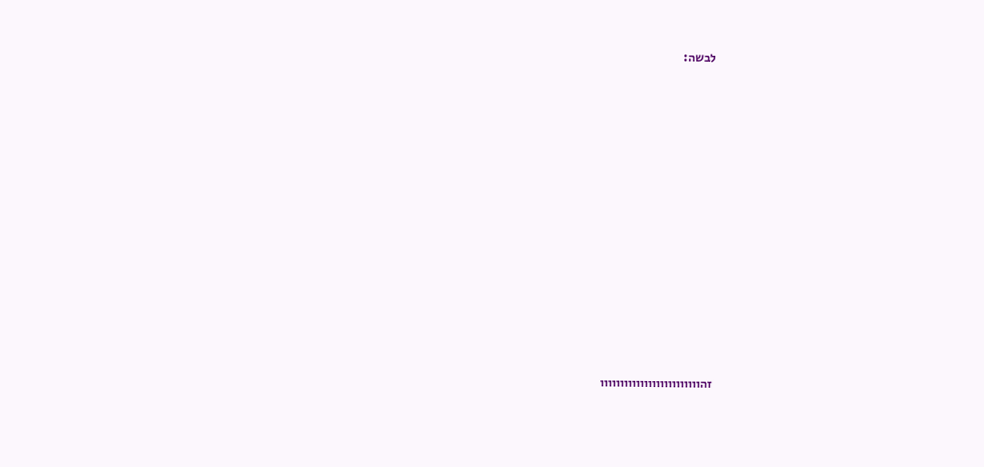לבשה:















זהווווווווווווווווווווווווו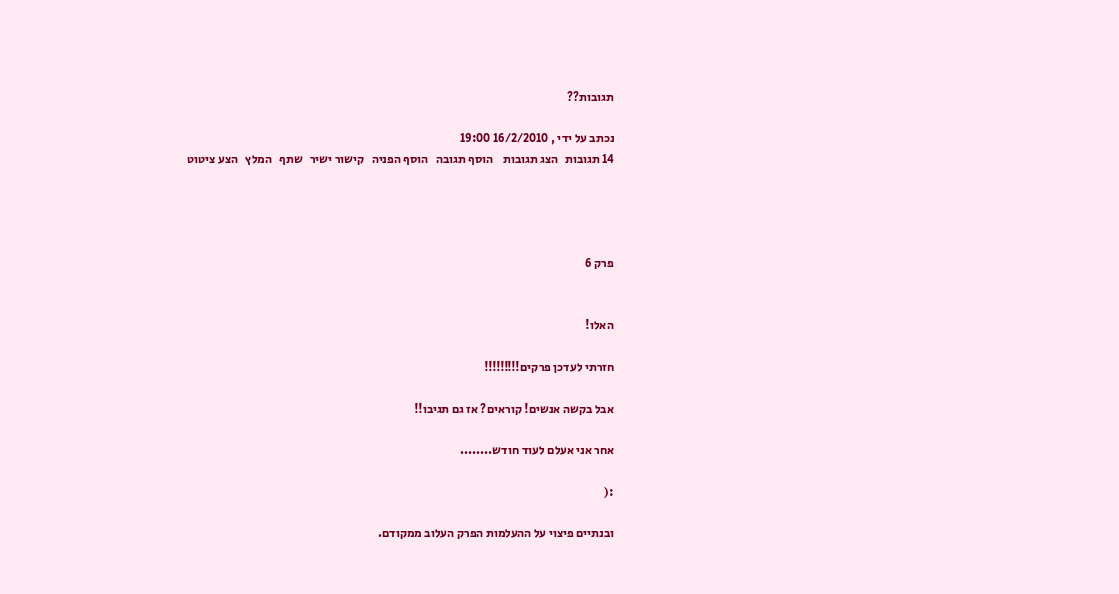תגובות??

נכתב על ידי , 16/2/2010 19:00
14 תגובות   הצג תגובות    הוסף תגובה   הוסף הפניה   קישור ישיר   שתף   המלץ   הצע ציטוט




פרק 6


האלו!

חזרתי לעדכן פרקים!!!!!!!!!

אבל בקשה אנשים! קוראים? אז גם תגיבו!!

אחר אני אעלם לעוד חודש........

:(

ובנתיים פיצוי על ההעלמות הפרק העלוב ממקודם.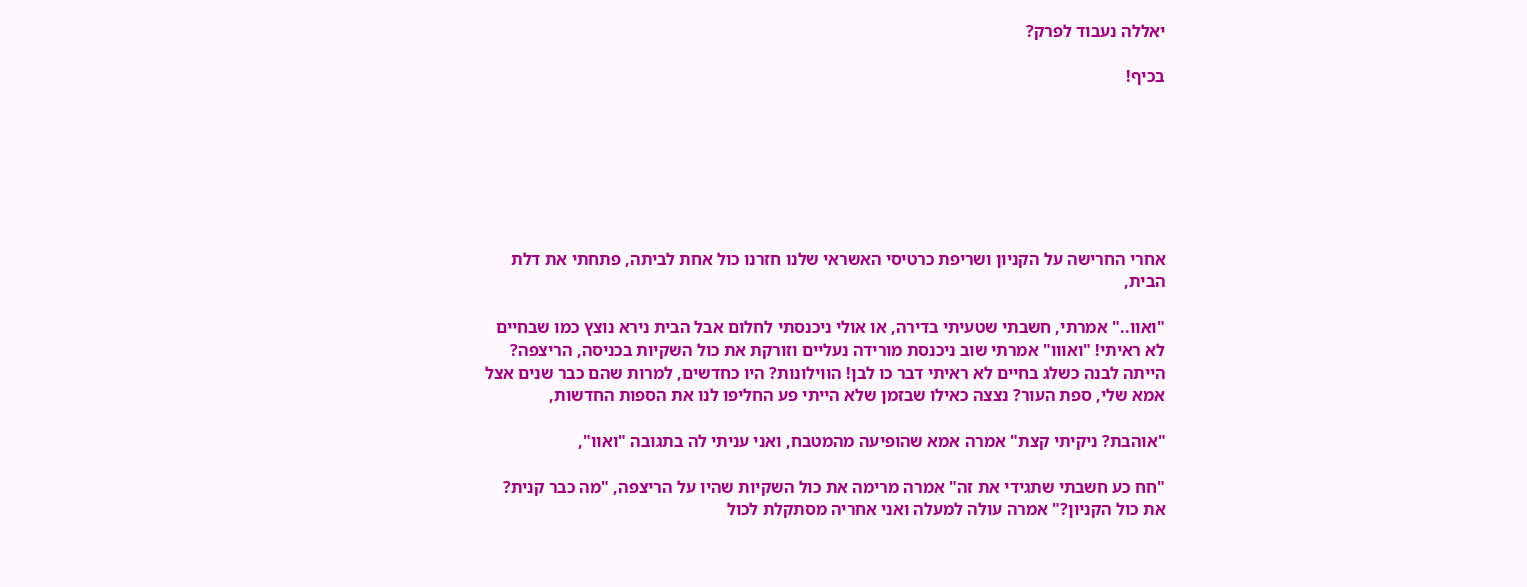יאללה נעבוד לפרק?

בכיף!







אחרי החרישה על הקניון ושריפת כרטיסי האשראי שלנו חזרנו כול אחת לביתה, פתחתי את דלת הבית,

"ואוו.." אמרתי, חשבתי שטעיתי בדירה, או אולי ניכנסתי לחלום אבל הבית נירא נוצץ כמו שבחיים לא ראיתי! "ואווו" אמרתי שוב ניכנסת מורידה נעליים וזורקת את כול השקיות בכניסה, הריצפה? הייתה לבנה כשלג בחיים לא ראיתי דבר כו לבן! הווילונות? היו כחדשים, למרות שהם כבר שנים אצל אמא שלי, ספת העור? נצצה כאילו שבזמן שלא הייתי פע החליפו לנו את הספות החדשות,

"אוהבת? ניקיתי קצת" אמרה אמא שהופיעה מהמטבח, ואני עניתי לה בתגובה "ואוו",

"חח כע חשבתי שתגידי את זה" אמרה מרימה את כול השקיות שהיו על הריצפה, "מה כבר קנית? את כול הקניון?" אמרה עולה למעלה ואני אחריה מסתקלת לכול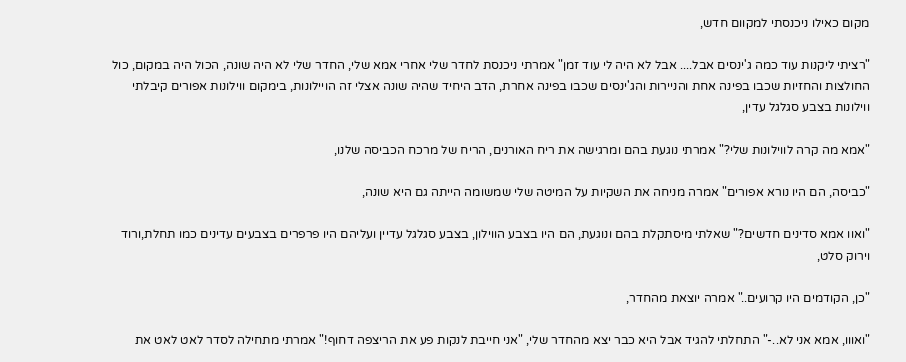מקום כאילו ניכנסתי למקוום חדש,

"רציתי ליקנות עוד כמה ג'ינסים אבל.... אבל לא היה לי עוד זמן" אמרתי ניכנסת לחדר שלי אחרי אמא שלי, החדר שלי לא היה שונה, הכול היה במקום, כול החולצות והחזיות שכבו בפינה אחת והניירות והג'ינסים שכבו בפינה אחרת, הדב היחיד שהיה שונה אצלי זה הויילונות, בימקום ווילונות אפורים קיבלתי ווילונות בצבע סגלגל עדין,

"אמא מה קרה לווילונות שלי?" אמרתי נוגעת בהם ומרגישה את ריח האורנים, הריח של מרכח הכביסה שלנו,

"כביסה, הם היו נורא אפורים" אמרה מניחה את השקיות על המיטה שלי שמשומה הייתה גם היא שונה,

"ואוו אמא סדינים חדשים?" שאלתי מיסתקלת בהם ונוגעת, הם היו בצבע הווילון, בצבע סגלגל עדיין ועליהם היו פרפרים בצבעים עדינים כמו תחלת,ורוד וירוק סלט,

"כן, הקודמים היו קרועים.." אמרה יוצאת מהחדר,

"ואווו, אמא אני לא..-" התחלתי להגיד אבל היא כבר יצא מהחדר שלי, "אני חייבת לנקות פע את הריצפה דחוף!" אמרתי מתחילה לסדר לאט לאט את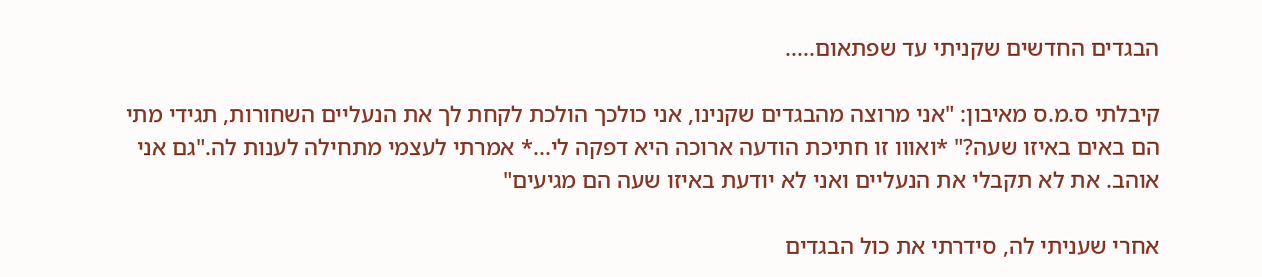הבגדים החדשים שקניתי עד שפתאום.....

קיבלתי ס.מ.ס מאיבון: "אני מרוצה מהבגדים שקנינו, אני כולכך הולכת לקחת לך את הנעליים השחורות, תגידי מתי הם באים באיזו שעה?" *ואווו זו חתיכת הודעה ארוכה היא דפקה לי...* אמרתי לעצמי מתחילה לענות לה."גם אני אוהב. את לא תקבלי את הנעליים ואני לא יודעת באיזו שעה הם מגיעים"

אחרי שעניתי לה, סידרתי את כול הבגדים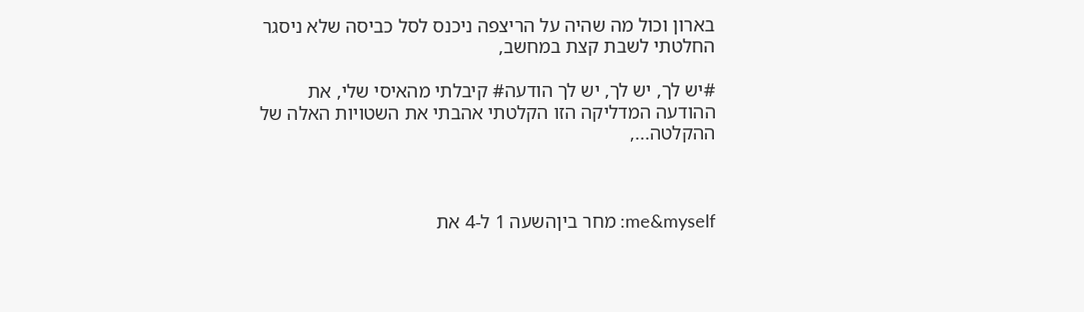בארון וכול מה שהיה על הריצפה ניכנס לסל כביסה שלא ניסגר החלטתי לשבת קצת במחשב,

#יש לך, יש לך, יש לך הודעה# קיבלתי מהאיסי שלי, את ההודעה המדליקה הזו הקלטתי אהבתי את השטויות האלה של ההקלטה...,



me&myself: מחר ביןהשעה 1 ל-4 את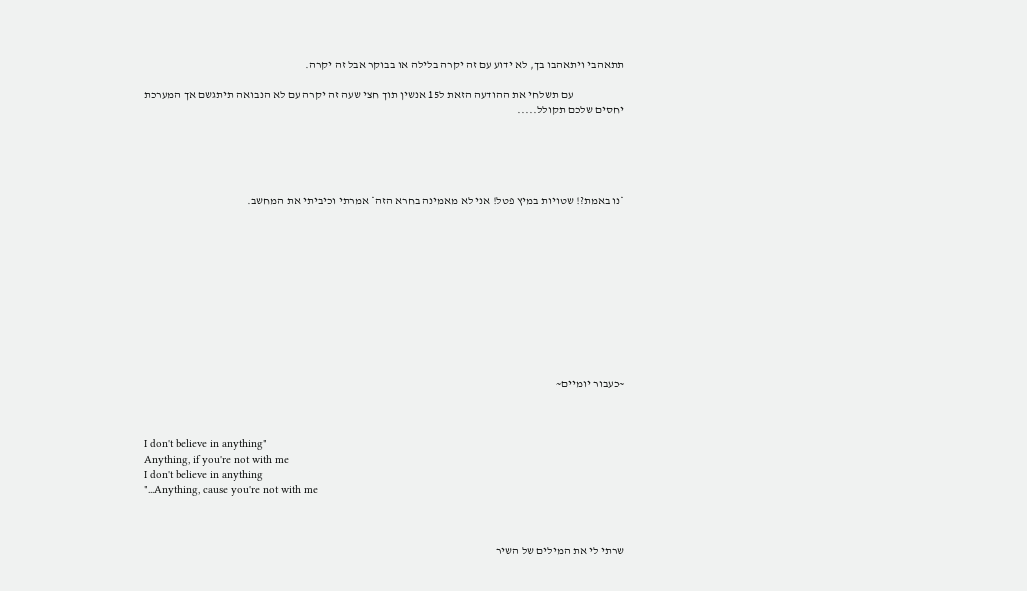תתאהבי ויתאהבו בך, לא ידוע עם זה יקרה בלילה או בבוקר אבל זה יקרה.

                       עם תשלחי את ההודעה הזאת ל15 אנשין תוך חצי שעה זה יקרה עם לא הנבואה תיתגשם אך המערכת יחסים שלכם תקולל.....





*נו באמת?! שטויות במיץ פטל! אני לא מאמינה בחרא הזה* אמרתי וכיביתי את המחשב.











~כעבור יומיים~



I don't believe in anything"
Anything, if you're not with me
I don't believe in anything
"...Anything, cause you're not with me



שרתי לי את המילים של השיר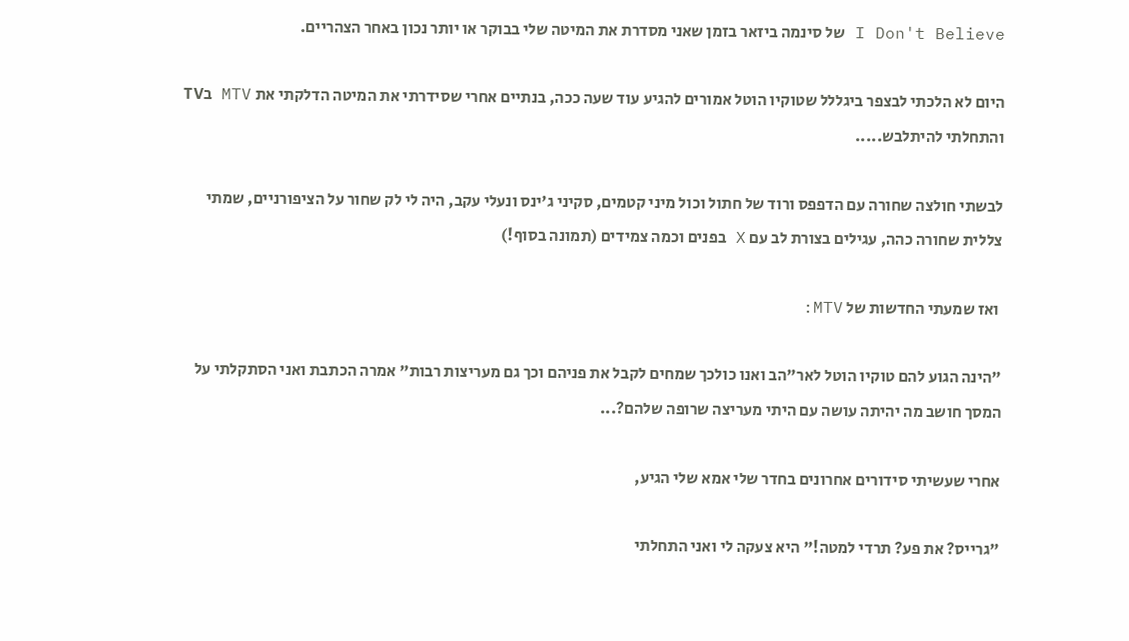I Don't Believe של סינמה ביזאר בזמן שאני מסדרת את המיטה שלי בבוקר או יותר נכון באחר הצהריים.

היום לא הלכתי לבצפר ביגללל שטוקיו הוטל אמורים להגיע עוד שעה ככה, בנתיים אחרי שסידרתי את המיטה הדלקתי את MTV בTV והתחלתי להיתלבש.....

לבשתי חולצה שחורה עם הדפפס ורוד של חתול וכול מיני קטמים, סקיני ג'ינס ונעלי עקב, היה לי לק שחור על הציפורניים, שמתי צללית שחורה כהה, עגילים בצורת לב עם X בפנים וכמה צמידים (תמונה בסוף!)

 ואז שמעתי החדשות של MTV:

"הינה הגוע להם טוקיו הוטל לאר"הב ואנו כולכך שמחים לקבל את פניהם וכך גם מעריצות רבות" אמרה הכתבת ואני הסתקלתי על המסך חושב מה יהיתה עושה עם היתי מעריצה שרופה שלהם?...

אחרי שעשיתי סידורים אחרונים בחדר שלי אמא שלי הגיע,

"גרייס? את פע? תרדי למטה!" היא צעקה לי ואני התחלתי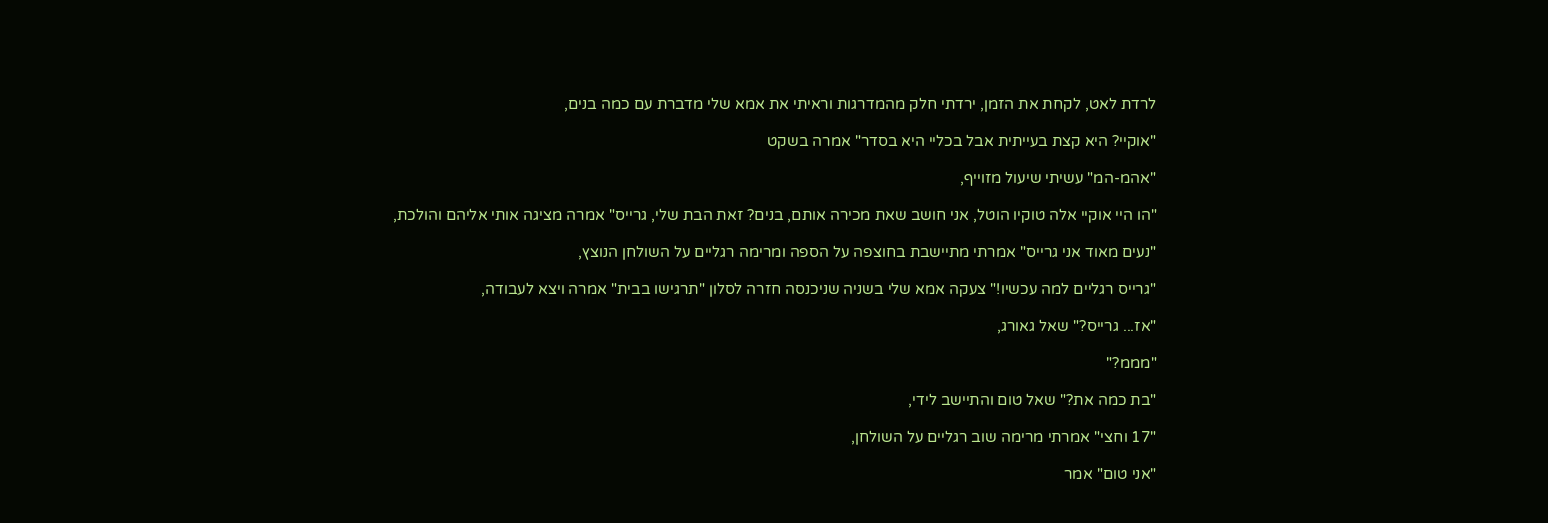לרדת לאט, לקחת את הזמן, ירדתי חלק מהמדרגות וראיתי את אמא שלי מדברת עם כמה בנים,

"אוקיי? היא קצת בעייתית אבל בכליי היא בסדר" אמרה בשקט

"אהמ-המ" עשיתי שיעול מזוייף,

"הו היי אוקיי אלה טוקיו הוטל, אני חושב שאת מכירה אותם, בנים? זאת הבת שלי, גרייס" אמרה מציגה אותי אליהם והולכת,

"נעים מאוד אני גרייס" אמרתי מתיישבת בחוצפה על הספה ומרימה רגליים על השולחן הנוצץ,

"גרייס רגליים למה עכשיו!" צעקה אמא שלי בשניה שניכנסה חזרה לסלון "תרגישו בבית" אמרה ויצא לעבודה,

"אז... גרייס?" שאל גאורג,

"מממ?"

"בת כמה את?" שאל טום והתיישב לידי,

"17 וחצי" אמרתי מרימה שוב רגליים על השולחן,

"אני טום" אמר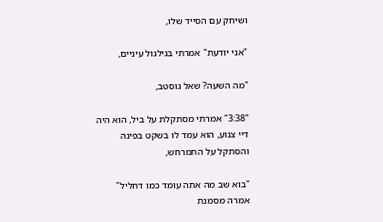ושיחק עם הסייד שלו,

"אני יודעת" אמרתי בגילגול עיניים,

"מה השעה? שאל גוסטב,

"3:38" אמרתי מסתקלת על ביל, הוא היה דיי צנוע, הוא עמד לו בשקט בפינה והסתקל על התמרחש,

"בוא שב מה אתה עומד כמו דחליל" אמרה מסמנת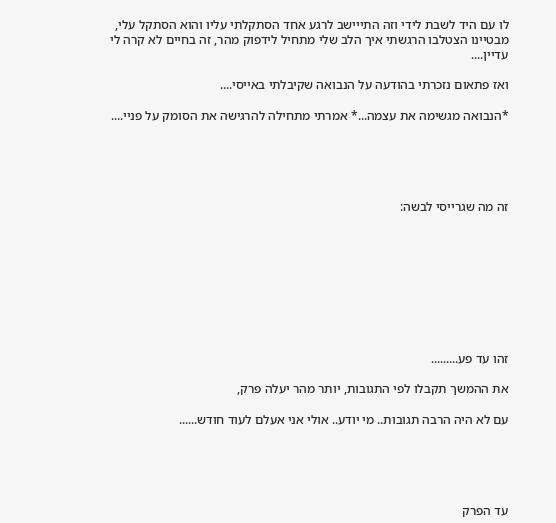לו עם היד לשבת לידי וזה התייישב לרגע אחד הסתקלתי עליו והוא הסתקל עלי, מבטיינו הצטלבו הרגשתי איך הלב שלי מתחיל לידפוק מהר, זה בחיים לא קרה לי עדיין....

ואז פתאום נזכרתי בהודעה על הנבואה שקיבלתי באייסי....

*הנבואה מגשימה את עצמה...* אמרתי מתחילה להרגישה את הסומק על פניי....





זה מה שגרייסי לבשה:









זהו עד פע.........

את ההמשך תקבלו לפי התגובות, יותר מהר יעלה פרק,

עם לא היה הרבה תגובות.. מי יודע.. אולי אני אעלם לעוד חודש......





עד הפרק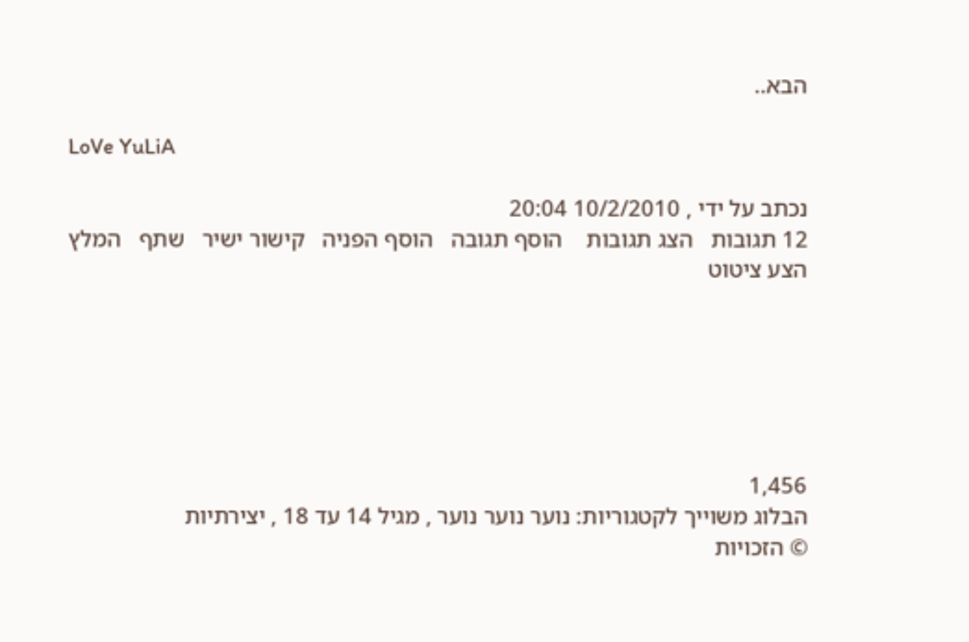הבא..

LoVe YuLiA

נכתב על ידי , 10/2/2010 20:04
12 תגובות   הצג תגובות    הוסף תגובה   הוסף הפניה   קישור ישיר   שתף   המלץ   הצע ציטוט






1,456
הבלוג משוייך לקטגוריות: נוער נוער נוער , מגיל 14 עד 18 , יצירתיות
© הזכויות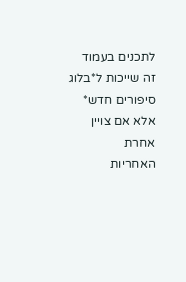לתכנים בעמוד זה שייכות ל*בלוג סיפורים חדש* אלא אם צויין אחרת
האחריות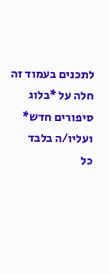לתכנים בעמוד זה חלה על *בלוג סיפורים חדש* ועליו/ה בלבד
כל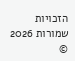הזכויות שמורות 2026 ©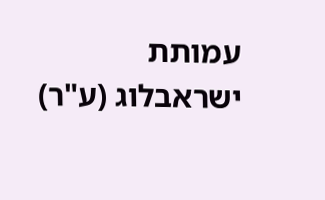עמותת ישראבלוג (ע"ר)